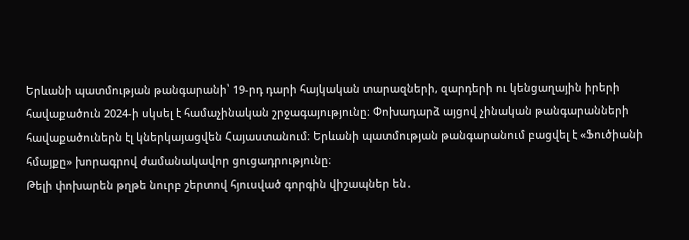Երևանի պատմության թանգարանի՝ 19-րդ դարի հայկական տարազների, զարդերի ու կենցաղային իրերի հավաքածուն 2024-ի սկսել է համաչինական շրջագայությունը։ Փոխադարձ այցով չինական թանգարանների հավաքածուներն էլ կներկայացվեն Հայաստանում։ Երևանի պատմության թանգարանում բացվել է «Ֆուծիանի հմայքը» խորագրով ժամանակավոր ցուցադրությունը։
Թելի փոխարեն թղթե նուրբ շերտով հյուսված գորգին վիշապներ են․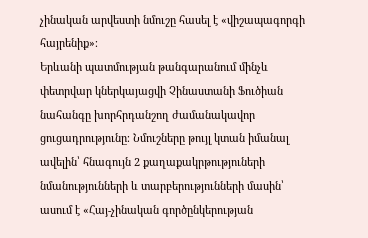չինական արվեստի նմուշը հասել է «վիշապագորգի հայրենիք»։
Երևանի պատմության թանգարանում մինչև փետրվար կներկայացվի Չինաստանի Ֆուծիան նահանգը խորհրդանշող ժամանակավոր ցուցադրությունը։ Նմուշները թույլ կտան իմանալ ավելին՝ հնագույն 2 քաղաքակրթություների նմանությունների և տարբերությունների մասին՝ ասում է «Հայ-չինական գործընկերության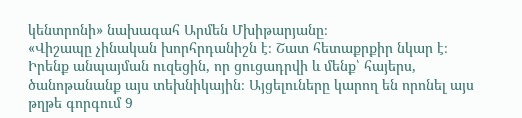կենտրոնի» նախագահ Արմեն Մխիթարյանը։
«Վիշապը չինական խորհրդանիշն է։ Շատ հետաքրքիր նկար է։ Իրենք անպայման ուզեցին, որ ցուցադրվի և մենք՝ հայերս, ծանոթանանք այս տեխնիկային։ Այցելուները կարող են որոնել այս թղթե գորգում 9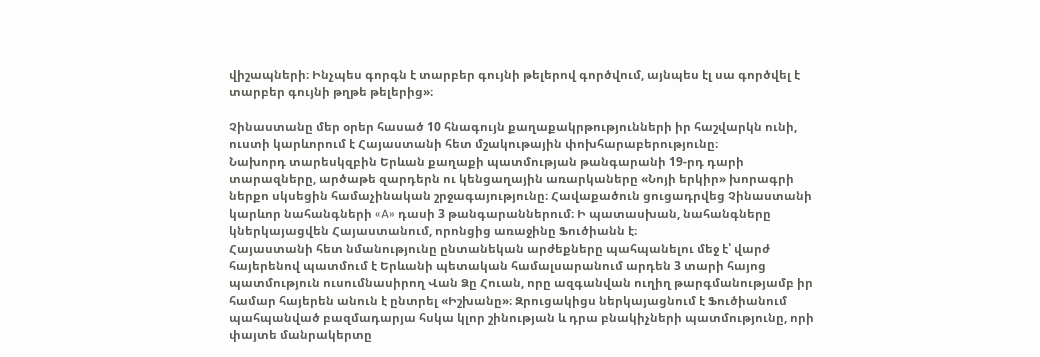վիշապների։ Ինչպես գորգն է տարբեր գույնի թելերով գործվում, այնպես էլ սա գործվել է տարբեր գույնի թղթե թելերից»։

Չինաստանը մեր օրեր հասած 10 հնագույն քաղաքակրթությունների իր հաշվարկն ունի, ուստի կարևորում է Հայաստանի հետ մշակութային փոխհարաբերությունը։
Նախորդ տարեսկզբին Երևան քաղաքի պատմության թանգարանի 19-րդ դարի տարազները, արծաթե զարդերն ու կենցաղային առարկաները «Նոյի երկիր» խորագրի ներքո սկսեցին համաչինական շրջագայությունը։ Հավաքածուն ցուցադրվեց Չինաստանի կարևոր նահանգների «A» դասի 3 թանգարաններում։ Ի պատասխան, նահանգները կներկայացվեն Հայաստանում, որոնցից առաջինը Ֆուծիանն է։
Հայաստանի հետ նմանությունը ընտանեկան արժեքները պահպանելու մեջ է՝ վարժ հայերենով պատմում է Երևանի պետական համալսարանում արդեն 3 տարի հայոց պատմություն ուսումնասիրող Վան Ձը Հուան, որը ազգանվան ուղիղ թարգմանությամբ իր համար հայերեն անուն է ընտրել «Իշխանը»։ Զրուցակիցս ներկայացնում է Ֆուծիանում պահպանված բազմադարյա հսկա կլոր շինության և դրա բնակիչների պատմությունը, որի փայտե մանրակերտը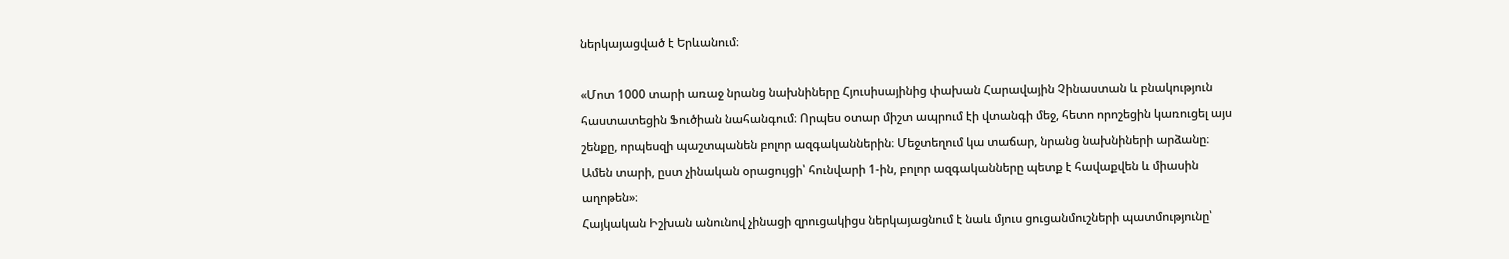ներկայացված է Երևանում։

«Մոտ 1000 տարի առաջ նրանց նախնիները Հյուսիսայինից փախան Հարավային Չինաստան և բնակություն հաստատեցին Ֆուծիան նահանգում։ Որպես օտար միշտ ապրում էի վտանգի մեջ, հետո որոշեցին կառուցել այս շենքը, որպեսզի պաշտպանեն բոլոր ազգականներին։ Մեջտեղում կա տաճար, նրանց նախնիների արձանը։ Ամեն տարի, ըստ չինական օրացույցի՝ հունվարի 1-ին, բոլոր ազգականները պետք է հավաքվեն և միասին աղոթեն»։
Հայկական Իշխան անունով չինացի զրուցակիցս ներկայացնում է նաև մյուս ցուցանմուշների պատմությունը՝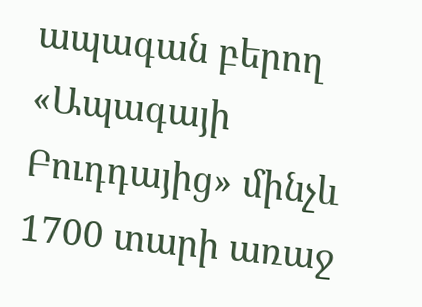ապագան բերող «Ապագայի Բուդդայից» մինչև 1700 տարի առաջ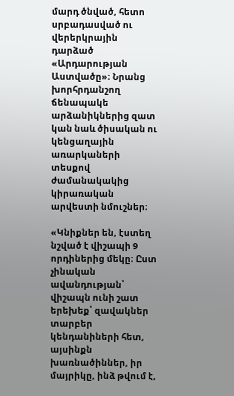մարդ ծնված, հետո սրբադասված ու վերերկրային դարձած «Արդարության Աստվածը»։ Նրանց խորհրդանշող ճենապակե արձանիկներից զատ կան նաև ծիսական ու կենցաղային առարկաների տեսքով ժամանակակից կիրառական արվեստի նմուշներ։

«Կնիքներ են, էստեղ նշված է վիշապի 9 որդիներից մեկը։ Ըստ չինական ավանդության՝ վիշապն ունի շատ երեխեք՝ զավակներ տարբեր կենդանիների հետ, այսինքն խառնածիններ, իր մայրիկը, ինձ թվում է,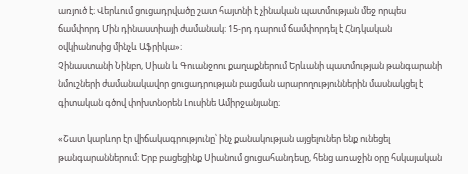առյուծ է։ Վերևում ցուցադրվածը շատ հայտնի է չինական պատմության մեջ որպես ճամփորդ Մին դինաստիայի ժամանակ։ 15-րդ դարում ճամփորդել է Հնդկական օվկիանոսից մինչև Աֆրիկա»։
Չինաստանի Նինբո, Սիան և Գուանջոու քաղաքներում Երևանի պատմության թանգարանի նմուշների ժամանակավոր ցուցադրության բացման արարողություններին մասնակցել է գիտական գծով փոխտնօրեն Լուսինե Ամիրջանյանը։

«Շատ կարևոր էր վիճակագրությունը՝ ինչ քանակության այցելուներ ենք ունեցել թանգարաններում։ Երբ բացեցինք Սիանում ցուցահանդեսը, հենց առաջին օրը հսկայական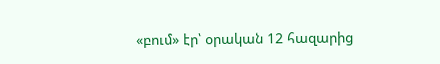«բում» էր՝ օրական 12 հազարից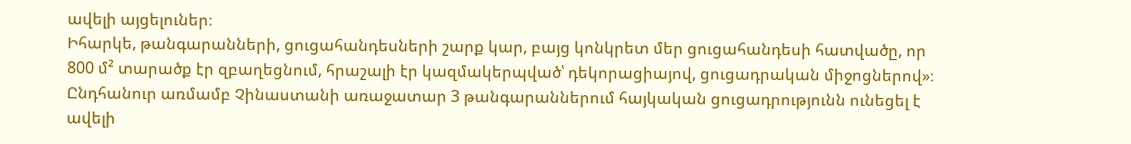ավելի այցելուներ։
Իհարկե, թանգարանների, ցուցահանդեսների շարք կար, բայց կոնկրետ մեր ցուցահանդեսի հատվածը, որ 800 մ² տարածք էր զբաղեցնում, հրաշալի էր կազմակերպված՝ դեկորացիայով, ցուցադրական միջոցներով»։
Ընդհանուր առմամբ Չինաստանի առաջատար 3 թանգարաններում հայկական ցուցադրությունն ունեցել է ավելի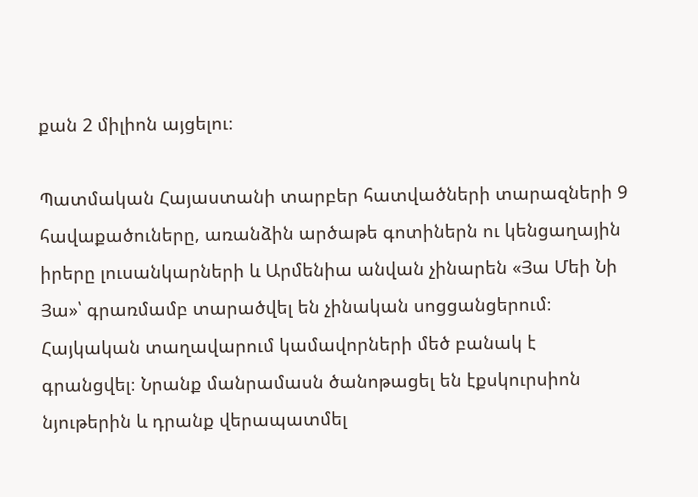քան 2 միլիոն այցելու։

Պատմական Հայաստանի տարբեր հատվածների տարազների 9 հավաքածուները, առանձին արծաթե գոտիներն ու կենցաղային իրերը լուսանկարների և Արմենիա անվան չինարեն «Յա Մեի Նի Յա»՝ գրառմամբ տարածվել են չինական սոցցանցերում։ Հայկական տաղավարում կամավորների մեծ բանակ է գրանցվել։ Նրանք մանրամասն ծանոթացել են էքսկուրսիոն նյութերին և դրանք վերապատմել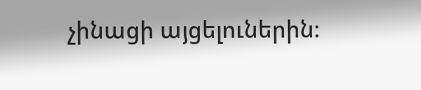չինացի այցելուներին։